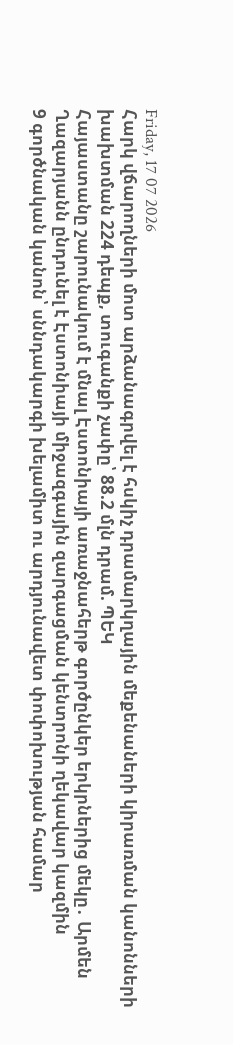Friday, 17 07 2026
Հարկ վճարողների մոտ արձանագրվել է հսկիչ դրամարկղային մեքենաների կիրառման կանոնների խախտման 224 դեպք, տուգանքի չափը՝ 88.2 մլն դրամ. ՊԵԿ
Հայաստանը շարունակում է մնալ Էստոնիայի առաջնահերթ գործընկեր երկրներից մեկը․ Արմեն Ղազարյանն ընդունել է Էստոնիայի միջազգային զարգացման կենտրոնի ղեկավար կազմին
9 գործնական կանոն՝ սննդակարգի խելամիտ ու արդյունավետ փոփոխության համար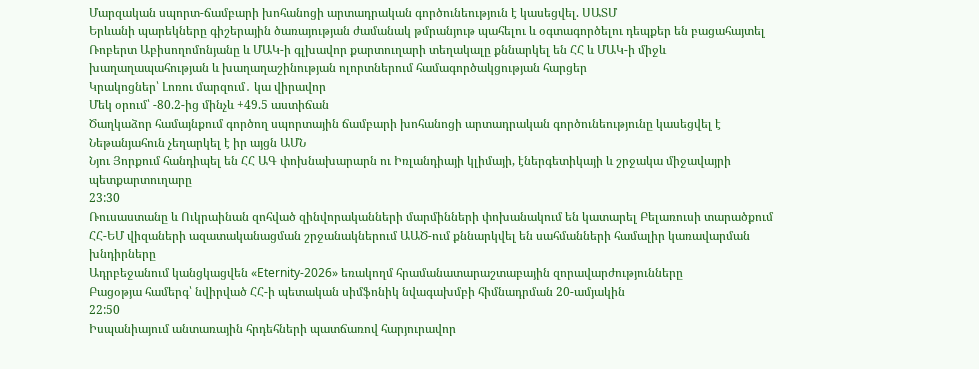Մարզական սպորտ-ճամբարի խոհանոցի արտադրական գործունեություն է կասեցվել. ՍԱՏՄ
Երևանի պարեկները գիշերային ծառայության ժամանակ թմրանյութ պահելու և օգտագործելու դեպքեր են բացահայտել
Ռոբերտ Աբիսողոմոնյանը և ՄԱԿ-ի գլխավոր քարտուղարի տեղակալը քննարկել են ՀՀ և ՄԱԿ-ի միջև խաղաղապահության և խաղաղաշինության ոլորտներում համագործակցության հարցեր
Կրակոցներ՝ Լոռու մարզում․ կա վիրավոր
Մեկ օրում՝ -80.2-ից մինչև +49.5 աստիճան
Ծաղկաձոր համայնքում գործող սպորտային ճամբարի խոհանոցի արտադրական գործունեությունը կասեցվել է
Նեթանյահուն չեղարկել է իր այցն ԱՄՆ
Նյու Յորքում հանդիպել են ՀՀ ԱԳ փոխնախարարն ու Իռլանդիայի կլիմայի, էներգետիկայի և շրջակա միջավայրի պետքարտուղարը
23:30
Ռուսաստանը և Ուկրաինան զոհված զինվորականների մարմինների փոխանակում են կատարել Բելառուսի տարածքում
ՀՀ-ԵՄ վիզաների ազատականացման շրջանակներում ԱԱԾ-ում քննարկվել են սահմանների համալիր կառավարման խնդիրները
Ադրբեջանում կանցկացվեն «Eternity-2026» եռակողմ հրամանատարաշտաբային զորավարժությունները
Բացօթյա համերգ՝ նվիրված ՀՀ-ի պետական սիմֆոնիկ նվագախմբի հիմնադրման 20-ամյակին
22:50
Իսպանիայում անտառային հրդեհների պատճառով հարյուրավոր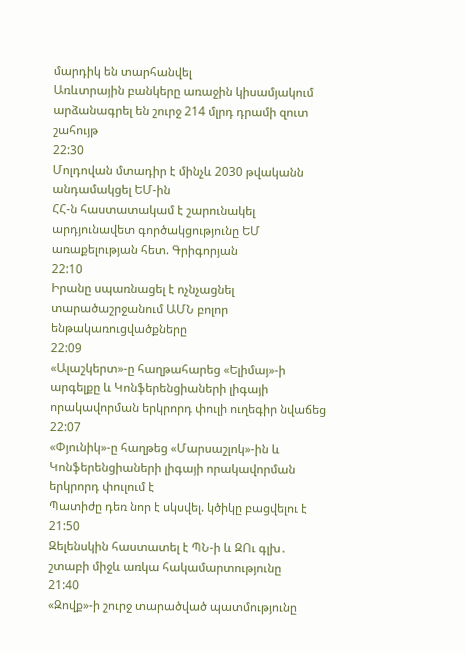մարդիկ են տարհանվել
Առևտրային բանկերը առաջին կիսամյակում արձանագրել են շուրջ 214 մլրդ դրամի զուտ շահույթ
22:30
Մոլդովան մտադիր է մինչև 2030 թվականն  անդամակցել ԵՄ-ին
ՀՀ-ն հաստատակամ է շարունակել արդյունավետ գործակցությունը ԵՄ առաքելության հետ. Գրիգորյան
22:10
Իրանը սպառնացել է ոչնչացնել տարածաշրջանում ԱՄՆ բոլոր ենթակառուցվածքները
22:09
«Ալաշկերտ»-ը հաղթահարեց «Ելիմայ»-ի արգելքը և Կոնֆերենցիաների լիգայի որակավորման երկրորդ փուլի ուղեգիր նվաճեց
22:07
«Փյունիկ»-ը հաղթեց «Մարսաշլոկ»-ին և Կոնֆերենցիաների լիգայի որակավորման երկրորդ փուլում է
Պատիժը դեռ նոր է սկսվել. կծիկը բացվելու է
21:50
Զելենսկին հաստատել է ՊՆ-ի և ԶՈւ գլխ․ շտաբի միջև առկա հակամարտությունը
21:40
«Զովք»-ի շուրջ տարածված պատմությունը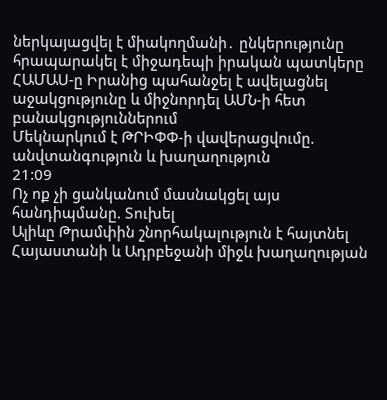ներկայացվել է միակողմանի․ ընկերությունը հրապարակել է միջադեպի իրական պատկերը
ՀԱՄԱՍ-ը Իրանից պահանջել է ավելացնել աջակցությունը և միջնորդել ԱՄՆ-ի հետ բանակցություններում
Մեկնարկում է ԹՐԻՓՓ-ի վավերացվումը. անվտանգություն և խաղաղություն
21:09
Ոչ ոք չի ցանկանում մասնակցել այս հանդիպմանը. Տուխել
Ալիևը Թրամփին շնորհակալություն է հայտնել Հայաստանի և Ադրբեջանի միջև խաղաղության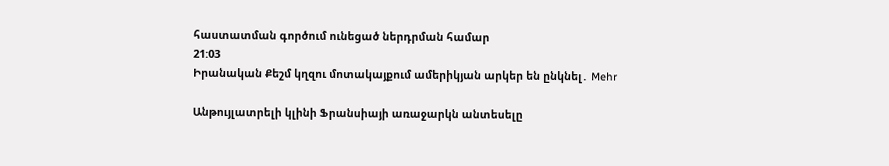հաստատման գործում ունեցած ներդրման համար
21:03
Իրանական Քեշմ կղզու մոտակայքում ամերիկյան արկեր են ընկնել․ Mehr

Անթույլատրելի կլինի Ֆրանսիայի առաջարկն անտեսելը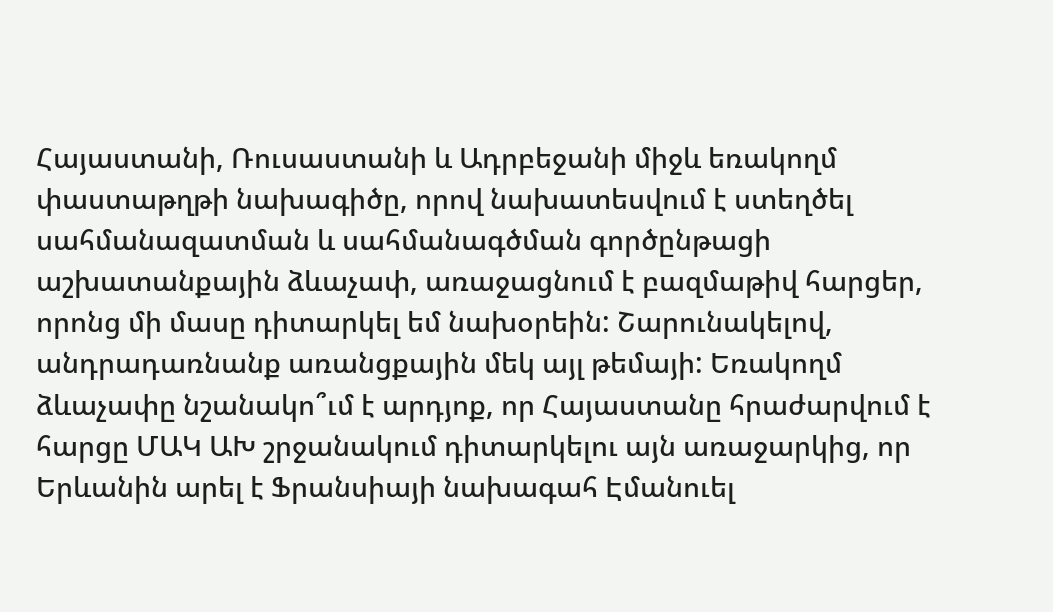Հայաստանի, Ռուսաստանի և Ադրբեջանի միջև եռակողմ փաստաթղթի նախագիծը, որով նախատեսվում է ստեղծել սահմանազատման և սահմանագծման գործընթացի աշխատանքային ձևաչափ, առաջացնում է բազմաթիվ հարցեր, որոնց մի մասը դիտարկել եմ նախօրեին: Շարունակելով, անդրադառնանք առանցքային մեկ այլ թեմայի: Եռակողմ ձևաչափը նշանակո՞ւմ է արդյոք, որ Հայաստանը հրաժարվում է հարցը ՄԱԿ ԱԽ շրջանակում դիտարկելու այն առաջարկից, որ Երևանին արել է Ֆրանսիայի նախագահ Էմանուել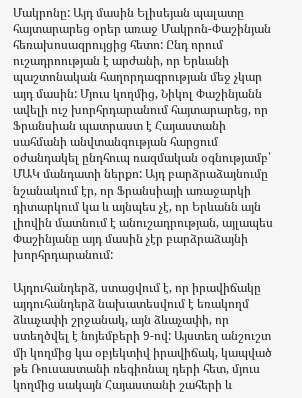Մակրոնը: Այդ մասին Ելիսեյան պալատը հայտարարեց օրեր առաջ Մակրոն-Փաշինյան հեռախոսազրույցից հետո: Ընդ որում ուշադրոության է արժանի, որ Երևանի պաշտոնական հաղորդագրության մեջ չկար այդ մասին: Մյուս կողմից, Նիկոլ Փաշինյանն ավելի ուշ խորհրդարանում հայտարարեց, որ Ֆրանսիան պատրաստ է Հայաստանի սահմանի անվտանգության հարցում օժանդակել ընդհուպ ռազմական օգնությամբ՝ ՄԱԿ մանդատի ներքո: Այդ բարձրաձայնումը նշանակում էր, որ Ֆրանսիայի առաջարկի դիտարկում կա և այնպես չէ, որ Երևանն այն լիովին մատնում է անուշադրության, այլապես Փաշինյանը այդ մասին չէր բարձրաձայնի խորհրդարանում:

Այդուհանդերձ, ստացվում է, որ իրավիճակը այդուհանդերձ նախատեսվում է եռակողմ ձևաչափի շրջանակ, այն ձևաչափի, որ ստեղծվել է նոյեմբերի 9-ով: Այստեղ անշուշտ մի կողմից կա օբյեկտիվ իրավիճակ, կապված թե Ռուսաստանի ռեգիոնալ դերի հետ, մյուս կողմից սակայն Հայաստանի շահերի և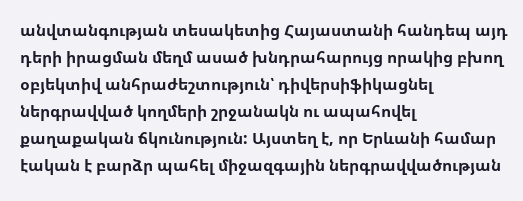անվտանգության տեսակետից Հայաստանի հանդեպ այդ դերի իրացման մեղմ ասած խնդրահարույց որակից բխող օբյեկտիվ անհրաժեշտություն՝ դիվերսիֆիկացնել ներգրավված կողմերի շրջանակն ու ապահովել քաղաքական ճկունություն: Այստեղ է, որ Երևանի համար էական է բարձր պահել միջազգային ներգրավվածության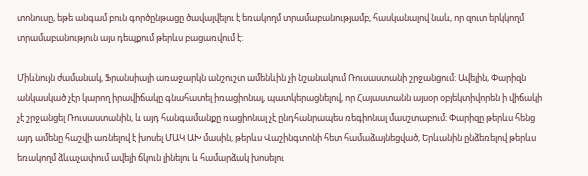տոնուսը, եթե անգամ բուն գործընթացը ծավալվելու է եռակողմ տրամաբանությամբ, հասկանալով նաև, որ զուտ երկկողմ տրամաբանություն այս դեպքում թերևս բացառվում է:

Միևնույն ժամանակ, Ֆրանսիայի առաջարկն անշուշտ ամենևին չի նշանակում Ռուսաստանի շրջանցում: Ավելին, Փարիզն անկասկած չէր կարող իրավիճակը գնահատել իռացիոնալ, պատկերացնելով, որ Հայաստանն այսօր օբյեկտիվորեն ի վիճակի չէ շրջանցել Ռուսաստանին, և այդ հանգամանքը ռացիոնալ չէ ընդհանրապես ռեգիոնալ մասշտաբում: Փարիզը թերևս հենց այդ ամենը հաշվի առնելով է խոսել ՄԱԿ ԱԽ մասին, թերևս Վաշինգտոնի հետ համաձայնեցված, Երևանին ընձեռելով թերևս եռակողմ ձևաչափում ավելի ճկուն լինելու և համարձակ խոսելու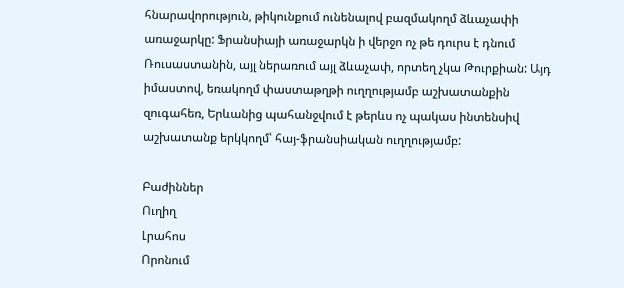հնարավորություն, թիկունքում ունենալով բազմակողմ ձևաչափի առաջարկը: Ֆրանսիայի առաջարկն ի վերջո ոչ թե դուրս է դնում Ռուսաստանին, այլ ներառում այլ ձևաչափ, որտեղ չկա Թուրքիան: Այդ իմաստով, եռակողմ փաստաթղթի ուղղությամբ աշխատանքին զուգահեռ, Երևանից պահանջվում է թերևս ոչ պակաս ինտենսիվ աշխատանք երկկողմ՝ հայ-ֆրանսիական ուղղությամբ:

Բաժիններ
Ուղիղ
Լրահոս
Որոնում